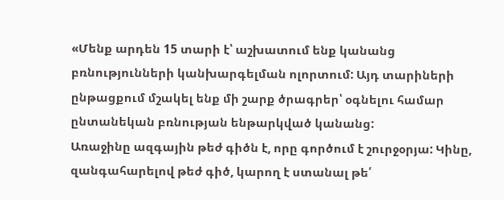«Մենք արդեն 15 տարի է՝ աշխատում ենք կանանց բռնությունների կանխարգելման ոլորտում: Այդ տարիների ընթացքում մշակել ենք մի շարք ծրագրեր՝ օգնելու համար ընտանեկան բռնության ենթարկված կանանց:
Առաջինը ազգային թեժ գիծն է, որը գործում է շուրջօրյա: Կինը, զանգահարելով թեժ գիծ, կարող է ստանալ թե՛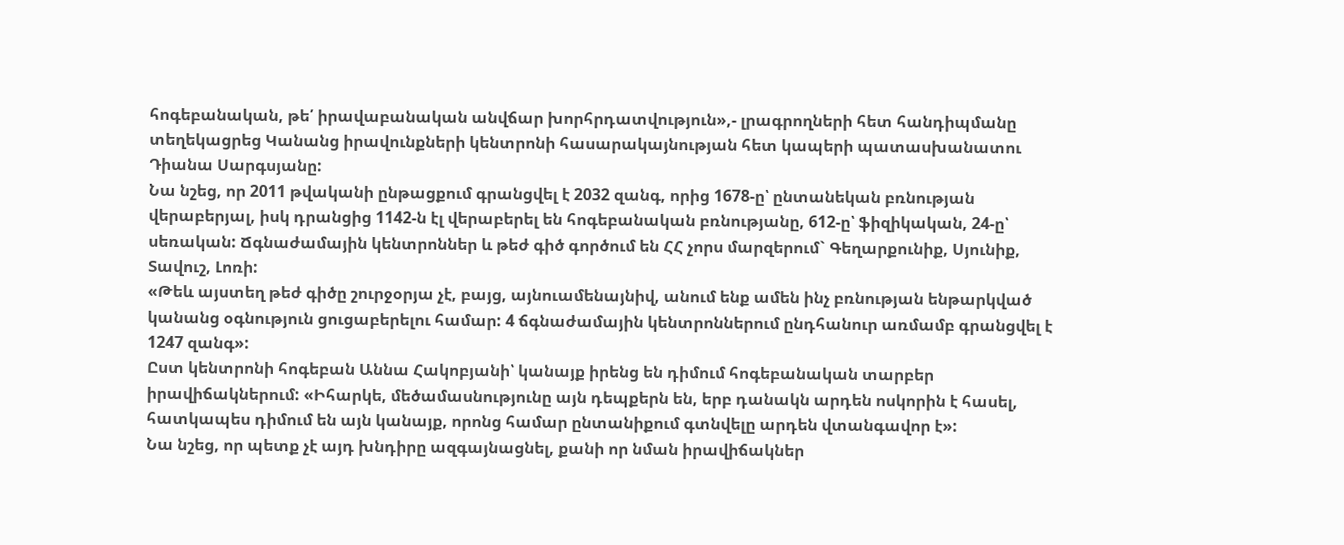հոգեբանական, թե՛ իրավաբանական անվճար խորհրդատվություն»,- լրագրողների հետ հանդիպմանը տեղեկացրեց Կանանց իրավունքների կենտրոնի հասարակայնության հետ կապերի պատասխանատու Դիանա Սարգսյանը:
Նա նշեց, որ 2011 թվականի ընթացքում գրանցվել է 2032 զանգ, որից 1678-ը՝ ընտանեկան բռնության վերաբերյալ, իսկ դրանցից 1142-ն էլ վերաբերել են հոգեբանական բռնությանը, 612-ը՝ ֆիզիկական, 24-ը՝ սեռական: Ճգնաժամային կենտրոններ և թեժ գիծ գործում են ՀՀ չորս մարզերում` Գեղարքունիք, Սյունիք, Տավուշ, Լոռի:
«Թեև այստեղ թեժ գիծը շուրջօրյա չէ, բայց, այնուամենայնիվ, անում ենք ամեն ինչ բռնության ենթարկված կանանց օգնություն ցուցաբերելու համար: 4 ճգնաժամային կենտրոններում ընդհանուր առմամբ գրանցվել է 1247 զանգ»:
Ըստ կենտրոնի հոգեբան Աննա Հակոբյանի՝ կանայք իրենց են դիմում հոգեբանական տարբեր իրավիճակներում: «Իհարկե, մեծամասնությունը այն դեպքերն են, երբ դանակն արդեն ոսկորին է հասել, հատկապես դիմում են այն կանայք, որոնց համար ընտանիքում գտնվելը արդեն վտանգավոր է»:
Նա նշեց, որ պետք չէ այդ խնդիրը ազգայնացնել, քանի որ նման իրավիճակներ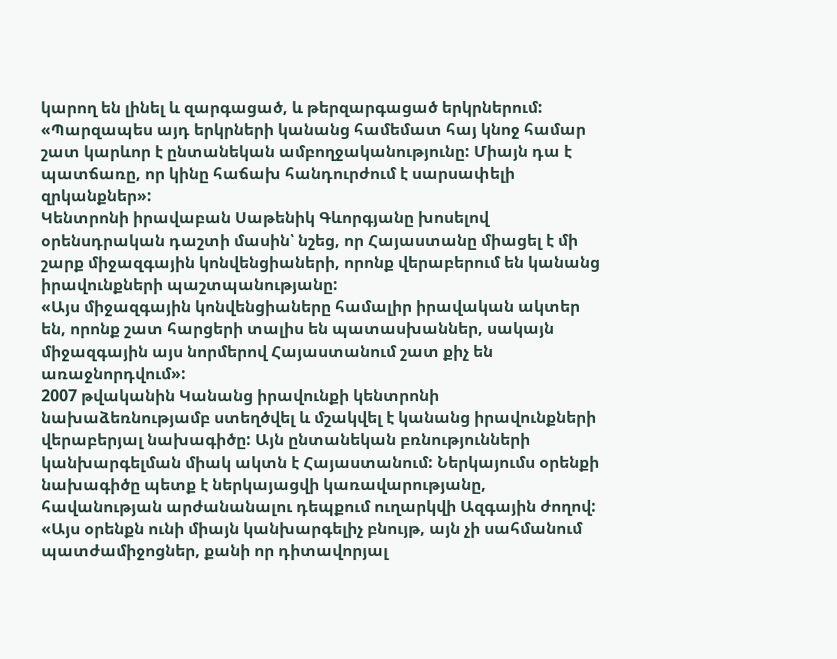կարող են լինել և զարգացած, և թերզարգացած երկրներում: «Պարզապես այդ երկրների կանանց համեմատ հայ կնոջ համար շատ կարևոր է ընտանեկան ամբողջականությունը: Միայն դա է պատճառը, որ կինը հաճախ հանդուրժում է սարսափելի զրկանքներ»:
Կենտրոնի իրավաբան Սաթենիկ Գևորգյանը խոսելով օրենսդրական դաշտի մասին՝ նշեց, որ Հայաստանը միացել է մի շարք միջազգային կոնվենցիաների, որոնք վերաբերում են կանանց իրավունքների պաշտպանությանը:
«Այս միջազգային կոնվենցիաները համալիր իրավական ակտեր են, որոնք շատ հարցերի տալիս են պատասխաններ, սակայն միջազգային այս նորմերով Հայաստանում շատ քիչ են առաջնորդվում»:
2007 թվականին Կանանց իրավունքի կենտրոնի նախաձեռնությամբ ստեղծվել և մշակվել է կանանց իրավունքների վերաբերյալ նախագիծը: Այն ընտանեկան բռնությունների կանխարգելման միակ ակտն է Հայաստանում: Ներկայումս օրենքի նախագիծը պետք է ներկայացվի կառավարությանը, հավանության արժանանալու դեպքում ուղարկվի Ազգային ժողով:
«Այս օրենքն ունի միայն կանխարգելիչ բնույթ, այն չի սահմանում պատժամիջոցներ, քանի որ դիտավորյալ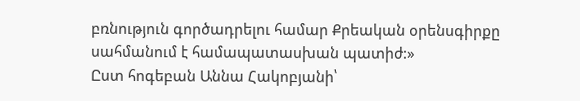բռնություն գործադրելու համար Քրեական օրենսգիրքը սահմանում է համապատասխան պատիժ:»
Ըստ հոգեբան Աննա Հակոբյանի՝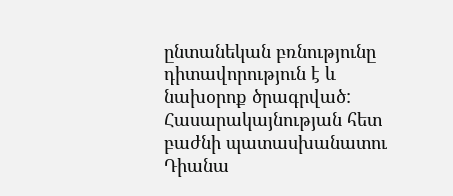ընտանեկան բռնությունը դիտավորություն է և նախօրոք ծրագրված:
Հասարակայնության հետ բաժնի պատասխանատու Դիանա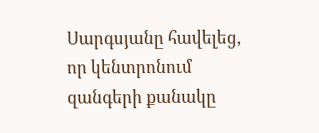Սարգսյանը հավելեց, որ կենտրոնում զանգերի քանակը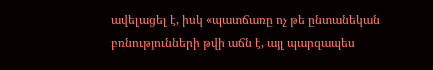ավելացել է, իսկ «պատճառը ոչ թե ընտանեկան բռնությունների թվի աճն է, այլ պարզապես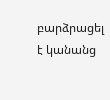բարձրացել է կանանց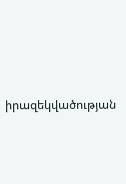իրազեկվածության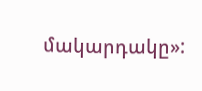մակարդակը»: